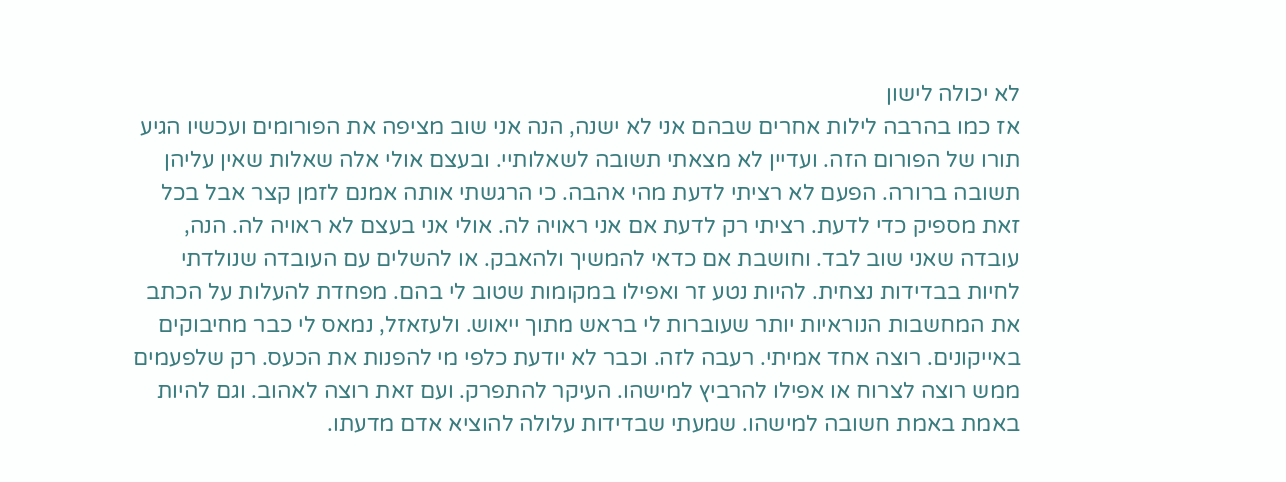לא יכולה לישון
אז כמו בהרבה לילות אחרים שבהם אני לא ישנה, הנה אני שוב מציפה את הפורומים ועכשיו הגיע תורו של הפורום הזה. ועדיין לא מצאתי תשובה לשאלותיי. ובעצם אולי אלה שאלות שאין עליהן תשובה ברורה. הפעם לא רציתי לדעת מהי אהבה. כי הרגשתי אותה אמנם לזמן קצר אבל בכל זאת מספיק כדי לדעת. רציתי רק לדעת אם אני ראויה לה. אולי אני בעצם לא ראויה לה. הנה, עובדה שאני שוב לבד. וחושבת אם כדאי להמשיך ולהאבק. או להשלים עם העובדה שנולדתי לחיות בבדידות נצחית. להיות נטע זר ואפילו במקומות שטוב לי בהם. מפחדת להעלות על הכתב את המחשבות הנוראיות יותר שעוברות לי בראש מתוך ייאוש. ולעזאזל, נמאס לי כבר מחיבוקים באייקונים. רוצה אחד אמיתי. רעבה לזה. וכבר לא יודעת כלפי מי להפנות את הכעס. רק שלפעמים ממש רוצה לצרוח או אפילו להרביץ למישהו. העיקר להתפרק. ועם זאת רוצה לאהוב. וגם להיות באמת באמת חשובה למישהו. שמעתי שבדידות עלולה להוציא אדם מדעתו.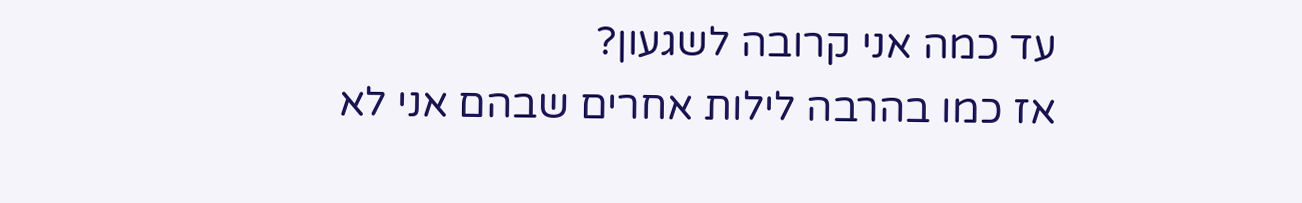עד כמה אני קרובה לשגעון?
אז כמו בהרבה לילות אחרים שבהם אני לא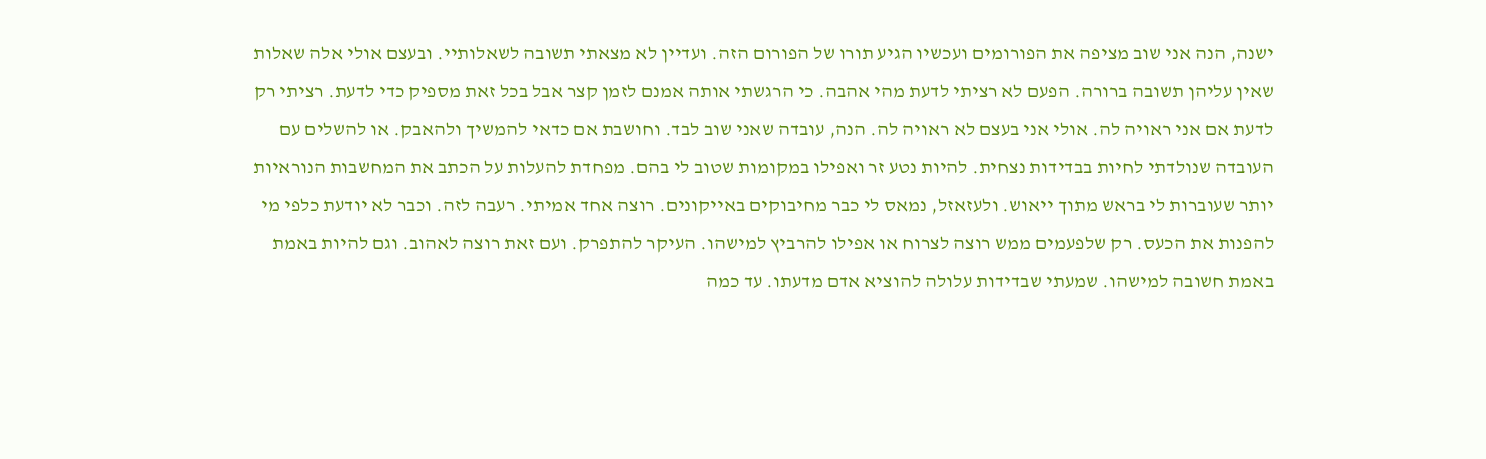ישנה, הנה אני שוב מציפה את הפורומים ועכשיו הגיע תורו של הפורום הזה. ועדיין לא מצאתי תשובה לשאלותיי. ובעצם אולי אלה שאלות שאין עליהן תשובה ברורה. הפעם לא רציתי לדעת מהי אהבה. כי הרגשתי אותה אמנם לזמן קצר אבל בכל זאת מספיק כדי לדעת. רציתי רק לדעת אם אני ראויה לה. אולי אני בעצם לא ראויה לה. הנה, עובדה שאני שוב לבד. וחושבת אם כדאי להמשיך ולהאבק. או להשלים עם העובדה שנולדתי לחיות בבדידות נצחית. להיות נטע זר ואפילו במקומות שטוב לי בהם. מפחדת להעלות על הכתב את המחשבות הנוראיות יותר שעוברות לי בראש מתוך ייאוש. ולעזאזל, נמאס לי כבר מחיבוקים באייקונים. רוצה אחד אמיתי. רעבה לזה. וכבר לא יודעת כלפי מי להפנות את הכעס. רק שלפעמים ממש רוצה לצרוח או אפילו להרביץ למישהו. העיקר להתפרק. ועם זאת רוצה לאהוב. וגם להיות באמת באמת חשובה למישהו. שמעתי שבדידות עלולה להוציא אדם מדעתו. עד כמה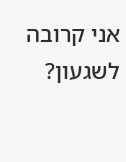אני קרובה לשגעון?